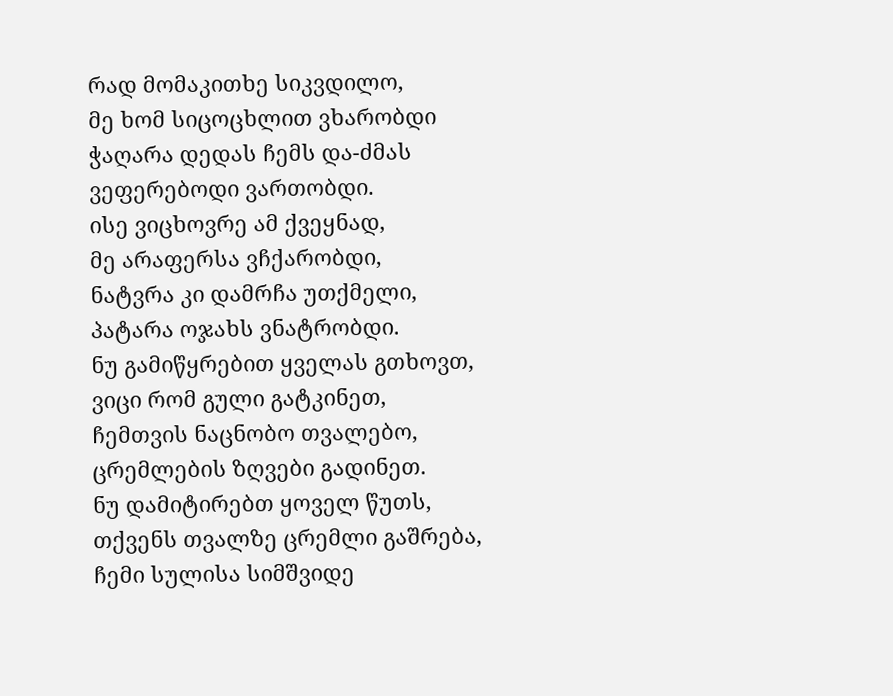რად მომაკითხე სიკვდილო,
მე ხომ სიცოცხლით ვხარობდი
ჭაღარა დედას ჩემს და-ძმას
ვეფერებოდი ვართობდი.
ისე ვიცხოვრე ამ ქვეყნად,
მე არაფერსა ვჩქარობდი,
ნატვრა კი დამრჩა უთქმელი,
პატარა ოჯახს ვნატრობდი.
ნუ გამიწყრებით ყველას გთხოვთ,
ვიცი რომ გული გატკინეთ,
ჩემთვის ნაცნობო თვალებო,
ცრემლების ზღვები გადინეთ.
ნუ დამიტირებთ ყოველ წუთს,
თქვენს თვალზე ცრემლი გაშრება,
ჩემი სულისა სიმშვიდე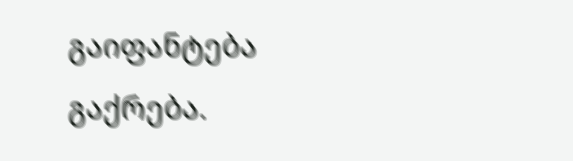გაიფანტება გაქრება.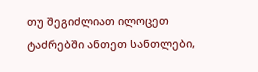თუ შეგიძლიათ ილოცეთ
ტაძრებში ანთეთ სანთლები,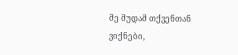მე მუდამ თქვენთან ვიქნები,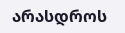არასდროს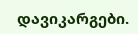დავიკარგები.